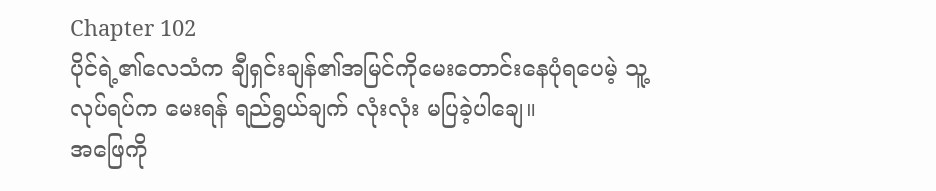Chapter 102
ပိုင်ရဲ့၏လေသံက ချီရှင်းချန်၏အမြင်ကိုမေးတောင်းနေပုံရပေမဲ့ သူ့လုပ်ရပ်က မေးရန် ရည်ရွယ်ချက် လုံးလုံး မပြခဲ့ပါချေ။
အဖြေကို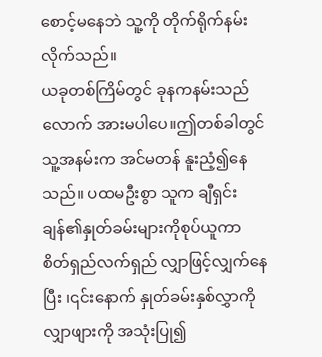စောင့်မနေဘဲ သူ့ကို တိုက်ရိုက်နမ်းလိုက်သည်။
ယခုတစ်ကြိမ်တွင် ခုနကနမ်းသည်လောက် အားမပါပေ။ဤတစ်ခါတွင် သူ့အနမ်းက အင်မတန် နူးညံ့၍နေသည်။ ပထမဦးစွာ သူက ချီရှင်းချန်၏နှုတ်ခမ်းများကိုစုပ်ယူကာ စိတ်ရှည်လက်ရှည် လျှာဖြင့်လျှက်နေပြီး ၊၎င်းနောက် နှုတ်ခမ်းနှစ်လွှာကို လျှာဖျားကို အသုံးပြု၍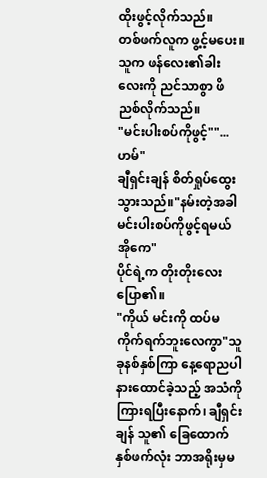ထိုးဖွင့်လိုက်သည်။
တစ်ဖက်လူက ဖွ့င့်မပေး။
သူက ဖန်လေး၏ခါးလေးကို ညင်သာစွာ ဖိညစ်လိုက်သည်။
"မင်းပါးစပ်ကိုဖွင့်""...ဟမ်"
ချီရှင်းချန် စိတ်ရှုပ်ထွေးသွားသည်။"နမ်းတဲ့အခါ မင်းပါးစပ်ကိုဖွင့်ရမယ် အိုကေ"
ပိုင်ရဲ့က တိုးတိုးလေးပြော၏။
"ကိုယ် မင်းကို ထပ်မကိုက်ရက်ဘူးလေကွာ"သူ ခုနစ်နှစ်ကြာ နေ့ရောညပါ နားထောင်ခဲ့သည့် အသံကိုကြားရပြီးနောက်၊ ချီရှင်းချန် သူ၏ ခြေထောက်နှစ်ဖက်လုံး ဘာအရိုးမှမ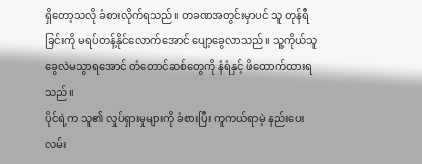ရှိတော့သလို ခံစားလိုက်ရသည်။ တခဏအတွင်းမှာပင် သူ တုန်ရီခြင်းကို မရပ်တန့်နိုင်လောက်အောင် ပျော့ခွေလာသည်။ သူ့ကိုယ်သူ ခွေလဲမသွာရအောင် တံတောင်ဆစ်တွေကို နံရံနှင့် ဖိထောက်ထားရသည်။
ပိုင်ရဲ့က သူ၏ လှုပ်ရှားမှုများကို ခံစားပြီး ကူကယ်ရာမဲ့ နည်းပေးလမ်း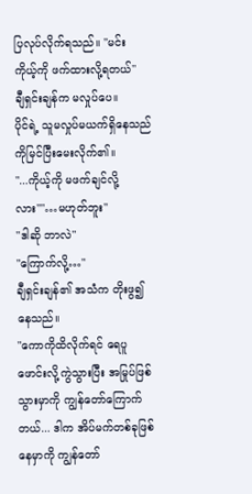ပြလုပ်လိုက်ရသည်။ "မင်း ကိုယ့်ကို ဖက်ထားလို့ရတယ်"
ချီရှင်းချန်က မလှုပ်ပေ။
ပိုင်ရဲ့ သူမလှုပ်မယက်ရှိနေသည်ကိုမြင်ပြီးမေးလိုက်၏။
"...ကိုယ့်ကို မဖက်ချင်လို့လား""…မဟုတ်ဘူး"
"ဒါဆို ဘာလဲ"
"ကြောက်လို့…"
ချီရှင်းချန်၏ အသံက တိုးဖွ၍နေသည်။
"ကောကိုထိလိုက်ရင် ရေပူဖောင်းလို့ကွဲသွားပြီး အမြုပ်ဖြစ်သွားမှာကို ကျွန်တော်ကြောက်တယ်... ဒါက အိပ်မက်တစ်ခုဖြစ်နေမှာကို ကျွန်တော်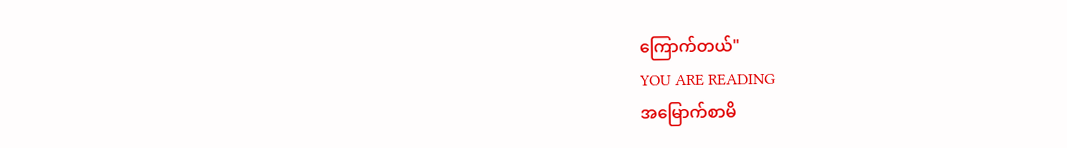ကြောက်တယ်"
YOU ARE READING
အမြောက်စာမိ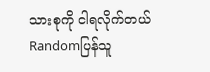သားစုကို ငါရလိုက်တယ်
Randomပြန်သူ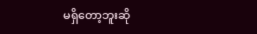မရှိတော့ဘူးဆို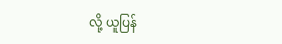လို့ ယူပြန်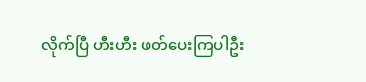လိုက်ပြီ ဟီးဟီး ဖတ်ပေးကြပါဦး